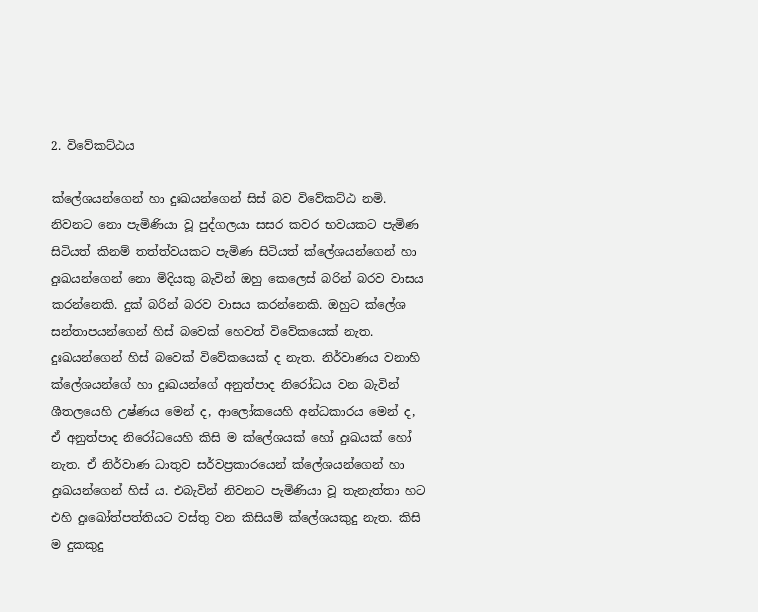2. විවේකට්ඨය

ක්ලේශයන්ගෙන් හා දුඃඛයන්ගෙන් සිස් බව විවේකට්ඨ නමි. නිවනට නො පැමිණියා වූ පුද්ගලයා සසර කවර භවයකට පැමිණ සිටියත් කිනම් තත්ත්වයකට පැමිණ සිටියත් ක්ලේශයන්ගෙන් හා දුඃඛයන්ගෙන් නො මිදියකු බැවින් ඔහු කෙලෙස් බරින් බරව වාසය කරන්නෙකි. දුක් බරින් බරව වාසය කරන්නෙකි. ඔහුට ක්ලේශ සන්තාපයන්ගෙන් හිස් බවෙක් හෙවත් විවේකයෙක් නැත. දුඃඛයන්ගෙන් හිස් බවෙක් විවේකයෙක් ද නැත. නිර්වාණය වනාහි ක්ලේශයන්ගේ හා දුඃඛයන්ගේ අනුත්පාද නිරෝධය වන බැවින් ශීතලයෙහි උෂ්ණය මෙන් ද, ආලෝකයෙහි අන්ධකාරය මෙන් ද, ඒ අනුත්පාද නිරෝධයෙහි කිසි ම ක්ලේශයක් හෝ දුඃඛයක් හෝ නැත. ඒ නිර්වාණ ධාතුව සර්වප්‍ර‍කාරයෙන් ක්ලේශයන්ගෙන් හා දුඃඛයන්ගෙන් හිස් ය. එබැවින් නිවනට පැමිණියා වූ තැනැත්තා හට එහි දුඃඛෝත්පත්තියට වස්තු වන කිසියම් ක්ලේශයකුදු නැත. කිසි ම දුකකුදු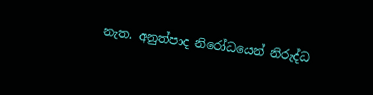නැත. අනුත්පාද නිරෝධයෙන් නිරුද්ධ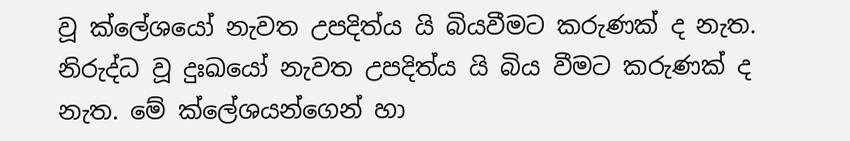වූ ක්ලේශයෝ නැවත උපදිත්ය යි බියවීමට කරුණක් ද නැත. නිරුද්ධ වූ දුඃඛයෝ නැවත උපදිත්ය යි බිය වීමට කරුණක් ද නැත. මේ ක්ලේශයන්ගෙන් හා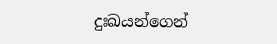දුඃඛයන්ගෙන්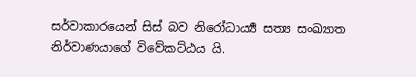සර්වාකාරයෙන් සිස් බව නිරෝධාර්‍ය්‍ය සත්‍ය සංඛ්‍යාත නිර්වාණයාගේ විවේකට්ඨය යි.